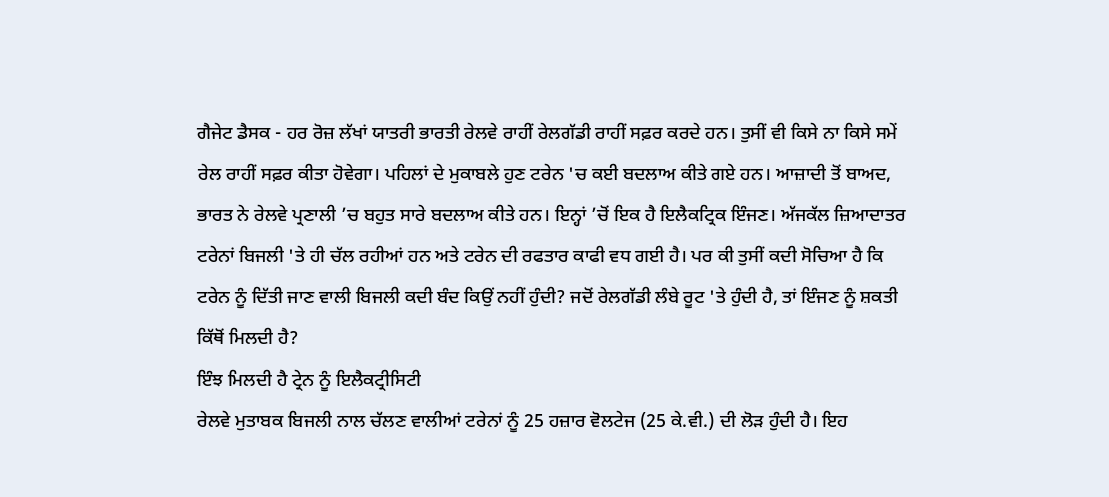ਗੈਜੇਟ ਡੈਸਕ - ਹਰ ਰੋਜ਼ ਲੱਖਾਂ ਯਾਤਰੀ ਭਾਰਤੀ ਰੇਲਵੇ ਰਾਹੀਂ ਰੇਲਗੱਡੀ ਰਾਹੀਂ ਸਫ਼ਰ ਕਰਦੇ ਹਨ। ਤੁਸੀਂ ਵੀ ਕਿਸੇ ਨਾ ਕਿਸੇ ਸਮੇਂ ਰੇਲ ਰਾਹੀਂ ਸਫ਼ਰ ਕੀਤਾ ਹੋਵੇਗਾ। ਪਹਿਲਾਂ ਦੇ ਮੁਕਾਬਲੇ ਹੁਣ ਟਰੇਨ 'ਚ ਕਈ ਬਦਲਾਅ ਕੀਤੇ ਗਏ ਹਨ। ਆਜ਼ਾਦੀ ਤੋਂ ਬਾਅਦ, ਭਾਰਤ ਨੇ ਰੇਲਵੇ ਪ੍ਰਣਾਲੀ ’ਚ ਬਹੁਤ ਸਾਰੇ ਬਦਲਾਅ ਕੀਤੇ ਹਨ। ਇਨ੍ਹਾਂ ’ਚੋਂ ਇਕ ਹੈ ਇਲੈਕਟ੍ਰਿਕ ਇੰਜਣ। ਅੱਜਕੱਲ ਜ਼ਿਆਦਾਤਰ ਟਰੇਨਾਂ ਬਿਜਲੀ 'ਤੇ ਹੀ ਚੱਲ ਰਹੀਆਂ ਹਨ ਅਤੇ ਟਰੇਨ ਦੀ ਰਫਤਾਰ ਕਾਫੀ ਵਧ ਗਈ ਹੈ। ਪਰ ਕੀ ਤੁਸੀਂ ਕਦੀ ਸੋਚਿਆ ਹੈ ਕਿ ਟਰੇਨ ਨੂੰ ਦਿੱਤੀ ਜਾਣ ਵਾਲੀ ਬਿਜਲੀ ਕਦੀ ਬੰਦ ਕਿਉਂ ਨਹੀਂ ਹੁੰਦੀ? ਜਦੋਂ ਰੇਲਗੱਡੀ ਲੰਬੇ ਰੂਟ 'ਤੇ ਹੁੰਦੀ ਹੈ, ਤਾਂ ਇੰਜਣ ਨੂੰ ਸ਼ਕਤੀ ਕਿੱਥੋਂ ਮਿਲਦੀ ਹੈ?
ਇੰਝ ਮਿਲਦੀ ਹੈ ਟ੍ਰੇਨ ਨੂੰ ਇਲੈਕਟ੍ਰੀਸਿਟੀ
ਰੇਲਵੇ ਮੁਤਾਬਕ ਬਿਜਲੀ ਨਾਲ ਚੱਲਣ ਵਾਲੀਆਂ ਟਰੇਨਾਂ ਨੂੰ 25 ਹਜ਼ਾਰ ਵੋਲਟੇਜ (25 ਕੇ.ਵੀ.) ਦੀ ਲੋੜ ਹੁੰਦੀ ਹੈ। ਇਹ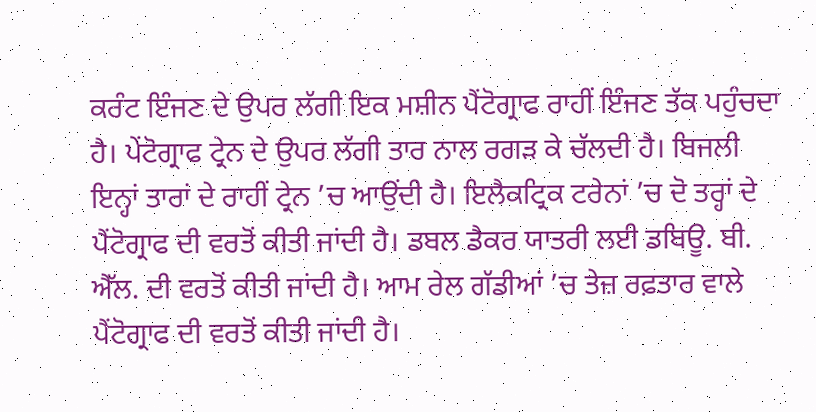ਕਰੰਟ ਇੰਜਣ ਦੇ ਉਪਰ ਲੱਗੀ ਇਕ ਮਸ਼ੀਨ ਪੈਂਟੋਗ੍ਰਾਫ ਰਾਹੀਂ ਇੰਜਣ ਤੱਕ ਪਹੁੰਚਦਾ ਹੈ। ਪੇਂਟੋਗ੍ਰਾਫ ਟ੍ਰੇਨ ਦੇ ਉਪਰ ਲੱਗੀ ਤਾਰ ਨਾਲ ਰਗੜ ਕੇ ਚੱਲਦੀ ਹੈ। ਬਿਜਲੀ ਇਨ੍ਹਾਂ ਤਾਰਾਂ ਦੇ ਰਾਹੀਂ ਟ੍ਰੇਨ ’ਚ ਆਉਂਦੀ ਹੈ। ਇਲੈਕਟ੍ਰਿਕ ਟਰੇਨਾਂ ’ਚ ਦੋ ਤਰ੍ਹਾਂ ਦੇ ਪੈਂਟੋਗ੍ਰਾਫ ਦੀ ਵਰਤੋਂ ਕੀਤੀ ਜਾਂਦੀ ਹੈ। ਡਬਲ ਡੈਕਰ ਯਾਤਰੀ ਲਈ ਡਬਿਊ. ਬੀ. ਐੱਲ. ਦੀ ਵਰਤੋਂ ਕੀਤੀ ਜਾਂਦੀ ਹੈ। ਆਮ ਰੇਲ ਗੱਡੀਆਂ ’ਚ ਤੇਜ਼ ਰਫ਼ਤਾਰ ਵਾਲੇ ਪੈਂਟੋਗ੍ਰਾਫ ਦੀ ਵਰਤੋਂ ਕੀਤੀ ਜਾਂਦੀ ਹੈ।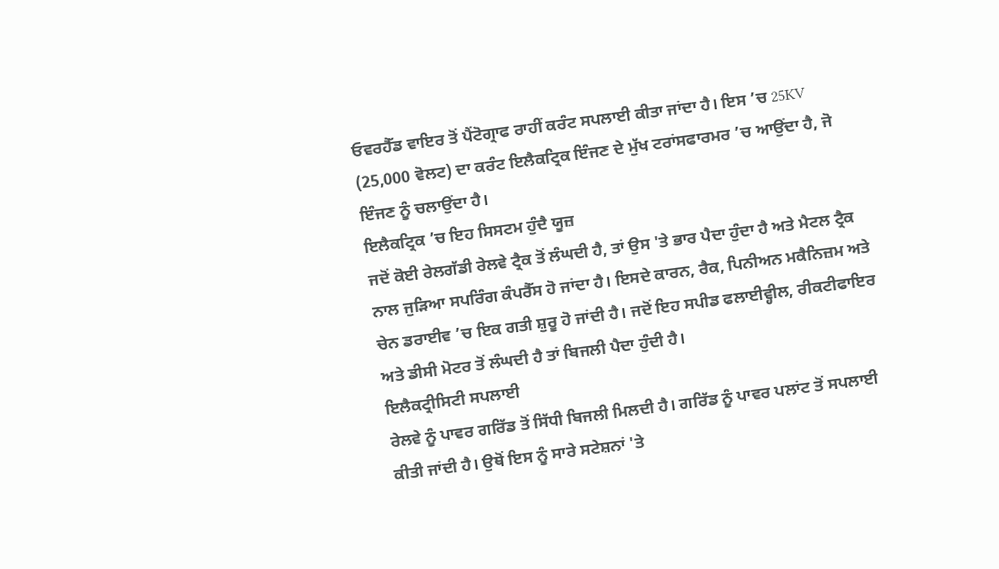ਓਵਰਹੈੱਡ ਵਾਇਰ ਤੋਂ ਪੈਂਟੋਗ੍ਰਾਫ ਰਾਹੀਂ ਕਰੰਟ ਸਪਲਾਈ ਕੀਤਾ ਜਾਂਦਾ ਹੈ। ਇਸ ’ਚ 25KV (25,000 ਵੋਲਟ) ਦਾ ਕਰੰਟ ਇਲੈਕਟ੍ਰਿਕ ਇੰਜਣ ਦੇ ਮੁੱਖ ਟਰਾਂਸਫਾਰਮਰ ’ਚ ਆਉਂਦਾ ਹੈ, ਜੋ ਇੰਜਣ ਨੂੰ ਚਲਾਉਂਦਾ ਹੈ।
ਇਲੈਕਟ੍ਰਿਕ ’ਚ ਇਹ ਸਿਸਟਮ ਹੁੰਦੈ ਯੂਜ਼
ਜਦੋਂ ਕੋਈ ਰੇਲਗੱਡੀ ਰੇਲਵੇ ਟ੍ਰੈਕ ਤੋਂ ਲੰਘਦੀ ਹੈ, ਤਾਂ ਉਸ 'ਤੇ ਭਾਰ ਪੈਦਾ ਹੁੰਦਾ ਹੈ ਅਤੇ ਮੈਟਲ ਟ੍ਰੈਕ ਨਾਲ ਜੁੜਿਆ ਸਪਰਿੰਗ ਕੰਪਰੈੱਸ ਹੋ ਜਾਂਦਾ ਹੈ। ਇਸਦੇ ਕਾਰਨ, ਰੈਕ, ਪਿਨੀਅਨ ਮਕੈਨਿਜ਼ਮ ਅਤੇ ਚੇਨ ਡਰਾਈਵ ’ਚ ਇਕ ਗਤੀ ਸ਼ੁਰੂ ਹੋ ਜਾਂਦੀ ਹੈ। ਜਦੋਂ ਇਹ ਸਪੀਡ ਫਲਾਈਵ੍ਹੀਲ, ਰੀਕਟੀਫਾਇਰ ਅਤੇ ਡੀਸੀ ਮੋਟਰ ਤੋਂ ਲੰਘਦੀ ਹੈ ਤਾਂ ਬਿਜਲੀ ਪੈਦਾ ਹੁੰਦੀ ਹੈ।
ਇਲੈਕਟ੍ਰੀਸਿਟੀ ਸਪਲਾਈ
ਰੇਲਵੇ ਨੂੰ ਪਾਵਰ ਗਰਿੱਡ ਤੋਂ ਸਿੱਧੀ ਬਿਜਲੀ ਮਿਲਦੀ ਹੈ। ਗਰਿੱਡ ਨੂੰ ਪਾਵਰ ਪਲਾਂਟ ਤੋਂ ਸਪਲਾਈ ਕੀਤੀ ਜਾਂਦੀ ਹੈ। ਉਥੋਂ ਇਸ ਨੂੰ ਸਾਰੇ ਸਟੇਸ਼ਨਾਂ 'ਤੇ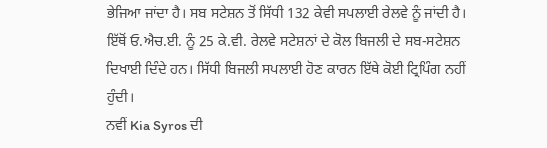ਭੇਜਿਆ ਜਾਂਦਾ ਹੈ। ਸਬ ਸਟੇਸ਼ਨ ਤੋਂ ਸਿੱਧੀ 132 ਕੇਵੀ ਸਪਲਾਈ ਰੇਲਵੇ ਨੂੰ ਜਾਂਦੀ ਹੈ। ਇੱਥੋਂ ਓ.ਐਚ.ਈ. ਨੂੰ 25 ਕੇ.ਵੀ. ਰੇਲਵੇ ਸਟੇਸ਼ਨਾਂ ਦੇ ਕੋਲ ਬਿਜਲੀ ਦੇ ਸਬ-ਸਟੇਸ਼ਨ ਦਿਖਾਈ ਦਿੰਦੇ ਹਨ। ਸਿੱਧੀ ਬਿਜਲੀ ਸਪਲਾਈ ਹੋਣ ਕਾਰਨ ਇੱਥੇ ਕੋਈ ਟ੍ਰਿਪਿੰਗ ਨਹੀਂ ਹੁੰਦੀ।
ਨਵੀਂ Kia Syros ਦੀ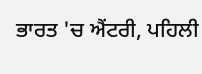ਭਾਰਤ 'ਚ ਐਂਟਰੀ, ਪਹਿਲੀ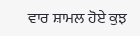ਵਾਰ ਸ਼ਾਮਲ ਹੋਏ ਕੁਝ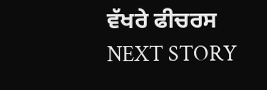ਵੱਖਰੇ ਫੀਚਰਸ
NEXT STORY